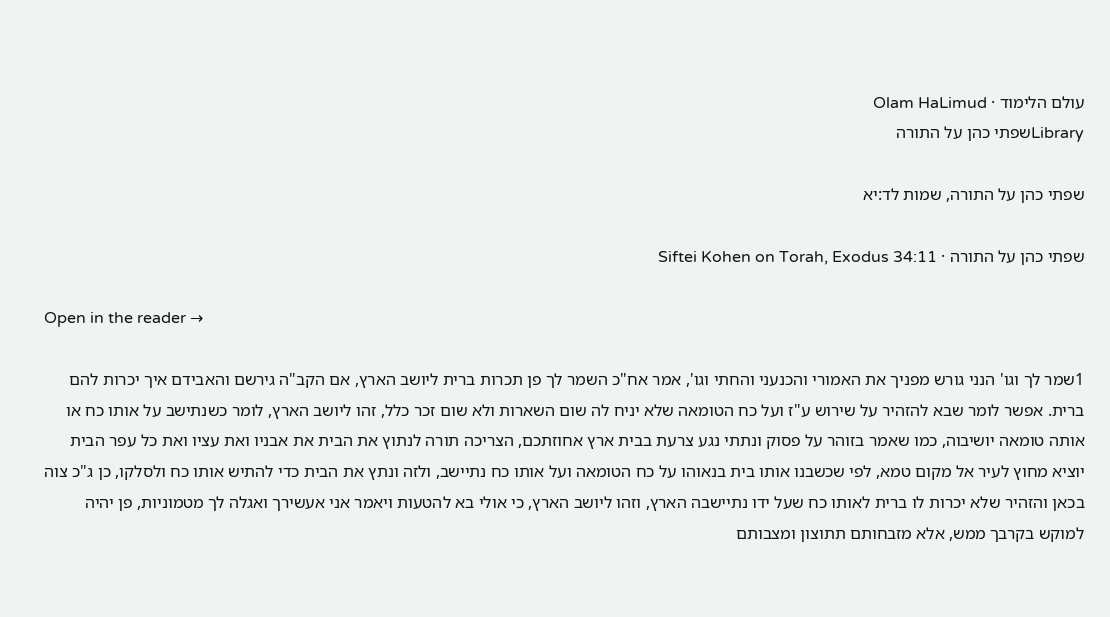עולם הלימוד · Olam HaLimud
Libraryשפתי כהן על התורה

שפתי כהן על התורה, שמות לד:יא

שפתי כהן על התורה · Siftei Kohen on Torah, Exodus 34:11

Open in the reader →

1שמר לך וגו' הנני גורש מפניך את האמורי והכנעני והחתי וגו', אמר אח"כ השמר לך פן תכרות ברית ליושב הארץ, אם הקב"ה גירשם והאבידם איך יכרות להם ברית. אפשר לומר שבא להזהיר על שירוש ע"ז ועל כח הטומאה שלא יניח לה שום השארות ולא שום זכר כלל, זהו ליושב הארץ, לומר כשנתישב על אותו כח או אותה טומאה יושיבוה, כמו שאמר בזוהר על פסוק ונתתי נגע צרעת בבית ארץ אחוזתכם, הצריכה תורה לנתוץ את הבית את אבניו ואת עציו ואת כל עפר הבית יוציא מחוץ לעיר אל מקום טמא, לפי שכשבנו אותו בית בנאוהו על כח הטומאה ועל אותו כח נתיישב, ולזה ונתץ את הבית כדי להתיש אותו כח ולסלקו, כן ג"כ צוה בכאן והזהיר שלא יכרות לו ברית לאותו כח שעל ידו נתיישבה הארץ, וזהו ליושב הארץ, כי אולי בא להטעות ויאמר אני אעשירך ואגלה לך מטמוניות, פן יהיה למוקש בקרבך ממש, אלא מזבחותם תתוצון ומצבותם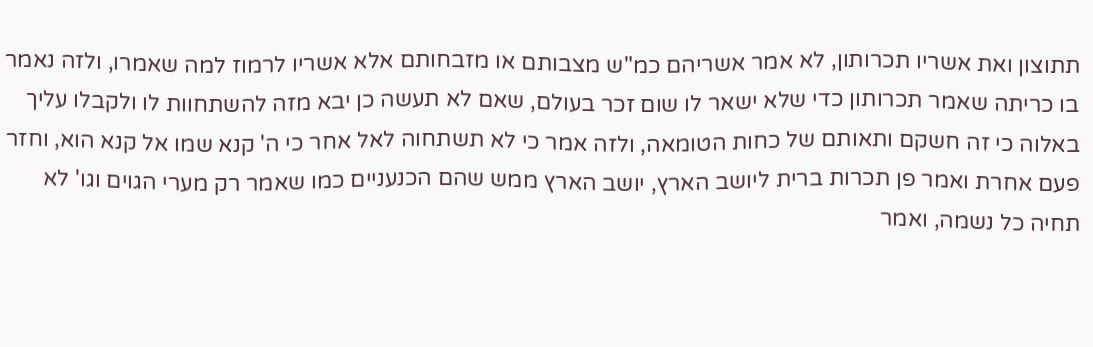תתוצון ואת אשריו תכרותון, לא אמר אשריהם כמ"ש מצבותם או מזבחותם אלא אשריו לרמוז למה שאמרו, ולזה נאמר בו כריתה שאמר תכרותון כדי שלא ישאר לו שום זכר בעולם, שאם לא תעשה כן יבא מזה להשתחוות לו ולקבלו עליך באלוה כי זה חשקם ותאותם של כחות הטומאה, ולזה אמר כי לא תשתחוה לאל אחר כי ה' קנא שמו אל קנא הוא, וחזר פעם אחרת ואמר פן תכרות ברית ליושב הארץ, יושב הארץ ממש שהם הכנעניים כמו שאמר רק מערי הגוים וגו' לא תחיה כל נשמה, ואמר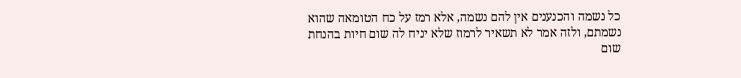כל נשמה והכנענים אין להם נשמה, אלא רמז על כח הטומאה שהוא נשמתם, ולזה אמר לא תשאיר לרמוז שלא יניח לה שום חיות בהנחת שום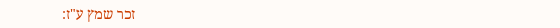זכר שמץ ע"ז: